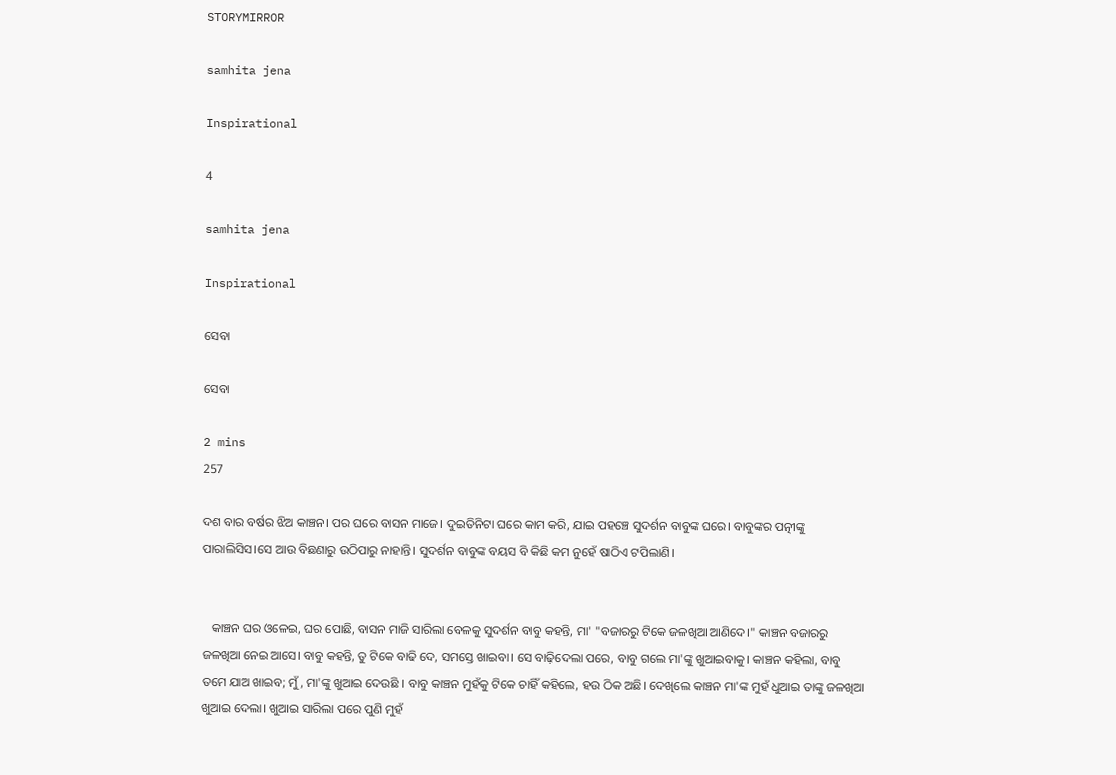STORYMIRROR

samhita jena

Inspirational

4

samhita jena

Inspirational

ସେବା

ସେବା

2 mins
257

ଦଶ ବାର ବର୍ଷର ଝିଅ କାଞ୍ଚନ। ପର ଘରେ ବାସନ ମାଜେ। ଦୁଇତିନିଟା ଘରେ କାମ କରି, ଯାଇ ପହଞ୍ଚେ ସୁଦର୍ଶନ ବାବୁଙ୍କ ଘରେ। ବାବୁଙ୍କର ପତ୍ନୀଙ୍କୁ ପାରାଲିସିସ।ସେ ଆଉ ବିଛଣାରୁ ଉଠିପାରୁ ନାହାନ୍ତି। ସୁଦର୍ଶନ ବାବୁଙ୍କ ବୟସ ବି କିଛି କମ ନୁହେଁ ଷାଠିଏ ଟପିଲାଣି।


   କାଞ୍ଚନ ଘର ଓଳେଇ, ଘର ପୋଛି, ବାସନ ମାଜି ସାରିଲା ବେଳକୁ ସୁଦର୍ଶନ ବାବୁ କହନ୍ତି, ମା' "ବଜାରରୁ ଟିକେ ଜଳଖିଆ ଆଣିଦେ।" କାଞ୍ଚନ ବଜାରରୁ ଜଳଖିଆ ନେଇ ଆସେ। ବାବୁ କହନ୍ତି, ତୁ ଟିକେ ବାଢି ଦେ, ସମସ୍ତେ ଖାଇବା। ସେ ବାଢ଼ିଦେଲା ପରେ, ବାବୁ ଗଲେ ମା'ଙ୍କୁ ଖୁଆଇବାକୁ। କାଞ୍ଚନ କହିଲା, ବାବୁ ତମେ ଯାଅ ଖାଇବ; ମୁଁ, ମା'ଙ୍କୁ ଖୁଆଇ ଦେଉଛି । ବାବୁ କାଞ୍ଚନ ମୁହଁକୁ ଟିକେ ଚାହିଁ କହିଲେ, ହଉ ଠିକ ଅଛି। ଦେଖିଲେ କାଞ୍ଚନ ମା'ଙ୍କ ମୁହଁ ଧୁଆଇ ତାଙ୍କୁ ଜଳଖିଆ ଖୁଆଇ ଦେଲା। ଖୁଆଇ ସାରିଲା ପରେ ପୁଣି ମୁହଁ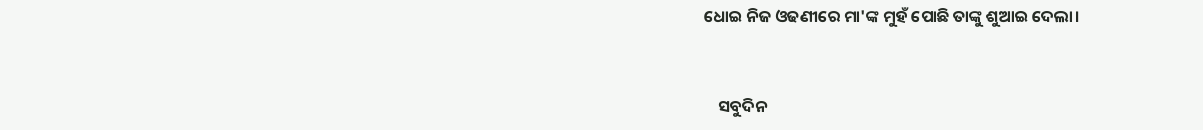ଧୋଇ ନିଜ ଓଢଣୀରେ ମା'ଙ୍କ ମୁହଁ ପୋଛି ତାଙ୍କୁ ଶୁଆଇ ଦେଲା।


    ସବୁଦିନ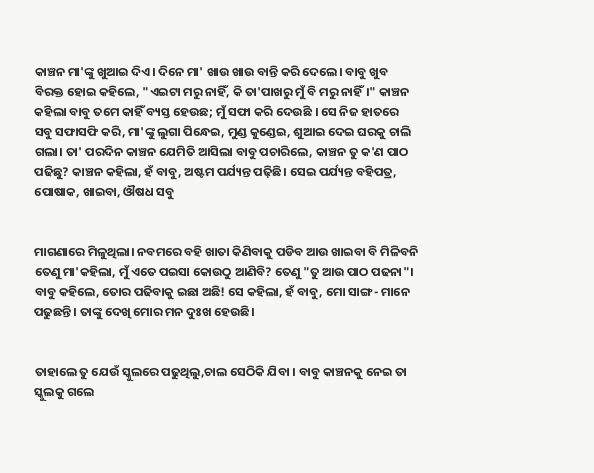କାଞ୍ଚନ ମା'ଙ୍କୁ ଖୁଆଇ ଦିଏ। ଦିନେ ମା' ଖାଉ ଖାଉ ବାନ୍ତି କରି ଦେଲେ। ବାବୁ ଖୁବ ବିରକ୍ତ ହୋଇ କହିଲେ, "ଏଇଟା ମରୁ ନାହିଁ, କି ତା'ପାଖରୁ ମୁଁ ବି ମରୁ ନାହିଁ।" କାଞ୍ଚନ କହିଲା ବାବୁ ତମେ କାହିଁ ବ୍ୟସ୍ତ ହେଉଛ; ମୁଁ ସଫା କରି ଦେଉଛି । ସେ ନିଜ ହାତରେ ସବୁ ସଫାସଫି କରି, ମା'ଙ୍କୁ ଲୁଗା ପିନ୍ଧେଇ, ମୁଣ୍ଡ କୁଣ୍ଡେଇ, ଶୁଆଇ ଦେଇ ଘରକୁ ଚାଲି ଗଲା। ତା' ପରଦିନ କାଞ୍ଚନ ଯେମିତି ଆସିଲା ବାବୁ ପଚାରିଲେ, କାଞ୍ଚନ ତୁ କ'ଣ ପାଠ ପଢିଛୁ? କାଞ୍ଚନ କହିଲା, ହଁ ବାବୁ, ଅଷ୍ଟମ ପର୍ଯ୍ୟନ୍ତ ପଢ଼ିଛି। ସେଇ ପର୍ଯ୍ୟନ୍ତ ବହିପତ୍ର, ପୋଷାକ, ଖାଇବା, ଔଷଧ ସବୁ


ମାଗଣାରେ ମିଳୁଥିଲା। ନବମରେ ବହି ଖାତା କିଣିବାକୁ ପଡିବ ଆଉ ଖାଇବା ବି ମିଳିବନି ତେଣୁ ମା'କହିଲା, ମୁଁ ଏତେ ପଇସା କୋଉଠୁ ଆଣିବି? ତେଣୁ "ତୁ ଆଉ ପାଠ ପଢନା"। ବାବୁ କହିଲେ, ତୋର ପଢିବାକୁ ଇଛା ଅଛି! ସେ କହିଲା, ହଁ ବାବୁ, ମୋ ସାଙ୍ଗ- ମାନେ ପଢୁଛନ୍ତି । ତାଙ୍କୁ ଦେଖି ମୋର ମନ ଦୁଃଖ ହେଉଛି।


ତାହାଲେ ତୁ ଯେଉଁ ସ୍କୁଲରେ ପଢୁଥିଲୁ,ଚାଲ ସେଠିକି ଯିବା । ବାବୁ କାଞ୍ଚନକୁ ନେଇ ତା ସ୍କୁଲକୁ ଗଲେ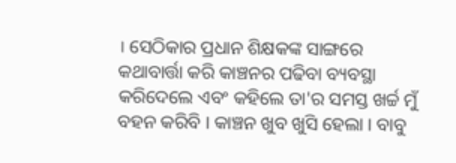। ସେଠିକାର ପ୍ରଧାନ ଶିକ୍ଷକଙ୍କ ସାଙ୍ଗରେ କଥାବାର୍ତ୍ତା କରି କାଞ୍ଚନର ପଢିବା ବ୍ୟବସ୍ଥା କରିଦେଲେ ଏବଂ କହିଲେ ତା'ର ସମସ୍ତ ଖର୍ଚ୍ଚ ମୁଁ ବହନ କରିବି । କାଞ୍ଚନ ଖୁବ ଖୁସି ହେଲା । ବାବୁ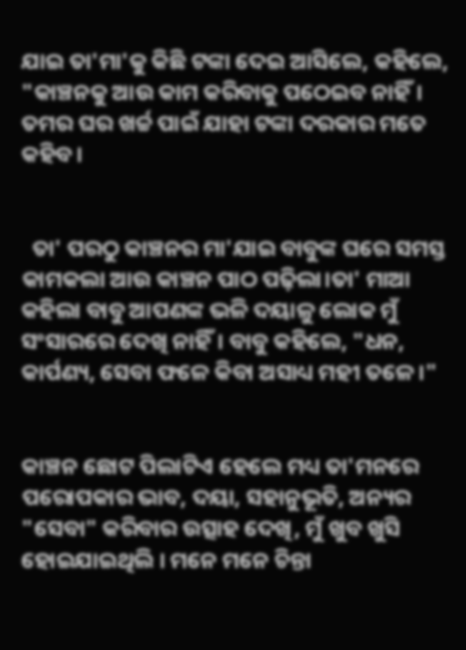ଯାଇ ତା'ମା'କୁ କିଛି ଟଙ୍କା ଦେଇ ଆସିଲେ, କହିଲେ, "କାଞ୍ଚନକୁ ଆଉ କାମ କରିବାକୁ ପଠେଇବ ନାହିଁ। ତମର ଘର ଖର୍ଚ୍ଚ ପାଇଁ ଯାହା ଟଙ୍କା ଦରକାର ମତେ କହିବ।


  ତା' ପରଠୁ କାଞ୍ଚନର ମା'ଯାଇ ବାବୁଙ୍କ ଘରେ ସମସ୍ତ କାମକଲା ଆଉ କାଞ୍ଚନ ପାଠ ପଢ଼ିଲା।ତା' ମାଆ କହିଲା ବାବୁ ଆପଣଙ୍କ ଭଳି ଦୟାଳୁ ଲୋକ ମୁଁ ସଂସାରରେ ଦେଖି ନାହିଁ। ବାବୁ କହିଲେ, "ଧନ, କାର୍ପଣ୍ୟ, ସେବା ଫଳେ କିବା ଅସାଧ୍ୟ ମହୀ ତଳେ।"


କାଞ୍ଚନ ଛୋଟ ପିଲାଟିଏ ହେଲେ ମଧ୍ୟ ତା'ମନରେ ପରୋପକାର ଭାବ, ଦୟା, ସହାନୁଭୂତି, ଅନ୍ୟର "ସେବା" କରିବାର ଉତ୍ସାହ ଦେଖି, ମୁଁ ଖୁବ ଖୁସି ହୋଇଯାଇଥିଲି । ମନେ ମନେ ଚିନ୍ତା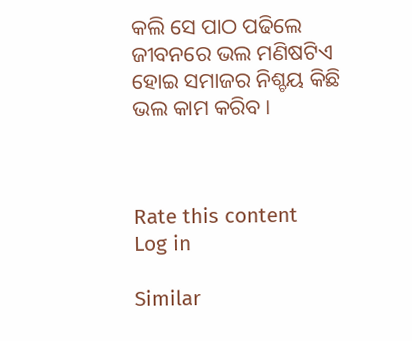କଲି ସେ ପାଠ ପଢିଲେ ଜୀବନରେ ଭଲ ମଣିଷଟିଏ ହୋଇ ସମାଜର ନିଶ୍ଚୟ କିଛି ଭଲ କାମ କରିବ।



Rate this content
Log in

Similar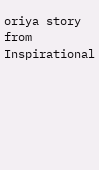oriya story from Inspirational